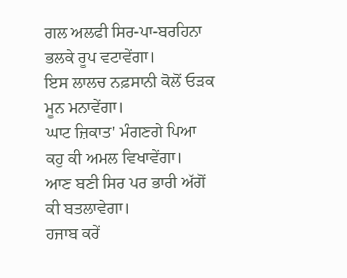ਗਲ ਅਲਫੀ ਸਿਰ-ਪਾ-ਬਰਹਿਨਾ ਭਲਕੇ ਰੂਪ ਵਟਾਵੇਂਗਾ।
ਇਸ ਲਾਲਚ ਨਫ਼ਸਾਨੀ ਕੋਲੋਂ ਓੜਕ ਮੂਨ ਮਨਾਵੇਂਗਾ।
ਘਾਟ ਜ਼ਿਕਾਤ' ਮੰਗਣਗੇ ਪਿਆ ਕਹੁ ਕੀ ਅਮਲ ਵਿਖਾਵੇਂਗਾ।
ਆਣ ਬਣੀ ਸਿਰ ਪਰ ਭਾਰੀ ਅੱਗੋਂ ਕੀ ਬਤਲਾਵੇਗਾ।
ਹਜਾਬ ਕਰੇਂ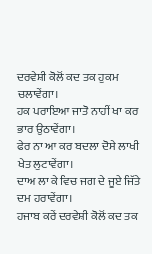ਦਰਵੇਸ਼ੀ ਕੋਲੋਂ ਕਦ ਤਕ ਹੁਕਮ ਚਲਾਵੇਂਗਾ।
ਹਕ ਪਰਾਇਆ ਜਾਤੋ ਨਾਹੀਂ ਖਾ ਕਰ ਭਾਰ ਉਠਾਵੇਂਗਾ।
ਫੇਰ ਨਾ ਆ ਕਰ ਬਦਲਾ ਦੋਸੇ ਲਾਖੀ ਖੇਤ ਲੁਟਾਵੇਂਗਾ।
ਦਾਅ ਲਾ ਕੇ ਵਿਚ ਜਗ ਦੇ ਜੂਏ ਜਿੱਤੇ ਦਮ ਹਰਾਵੇਂਗਾ।
ਹਜਾਬ ਕਰੇਂ ਦਰਵੇਸ਼ੀ ਕੋਲੋਂ ਕਦ ਤਕ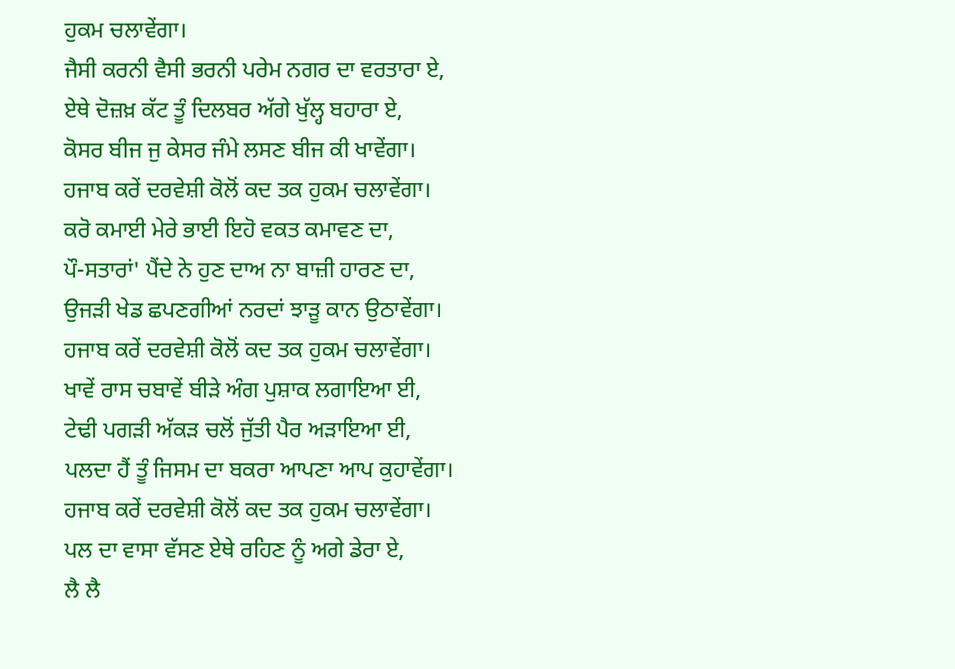ਹੁਕਮ ਚਲਾਵੇਂਗਾ।
ਜੈਸੀ ਕਰਨੀ ਵੈਸੀ ਭਰਨੀ ਪਰੇਮ ਨਗਰ ਦਾ ਵਰਤਾਰਾ ਏ,
ਏਥੇ ਦੋਜ਼ਖ਼ ਕੱਟ ਤੂੰ ਦਿਲਬਰ ਅੱਗੇ ਖੁੱਲ੍ਹ ਬਹਾਰਾ ਏ,
ਕੋਸਰ ਬੀਜ ਜੁ ਕੇਸਰ ਜੰਮੇ ਲਸਣ ਬੀਜ ਕੀ ਖਾਵੇਂਗਾ।
ਹਜਾਬ ਕਰੇਂ ਦਰਵੇਸ਼ੀ ਕੋਲੋਂ ਕਦ ਤਕ ਹੁਕਮ ਚਲਾਵੇਂਗਾ।
ਕਰੋ ਕਮਾਈ ਮੇਰੇ ਭਾਈ ਇਹੋ ਵਕਤ ਕਮਾਵਣ ਦਾ,
ਪੌ-ਸਤਾਰਾਂ' ਪੈਂਦੇ ਨੇ ਹੁਣ ਦਾਅ ਨਾ ਬਾਜ਼ੀ ਹਾਰਣ ਦਾ,
ਉਜੜੀ ਖੇਡ ਛਪਣਗੀਆਂ ਨਰਦਾਂ ਝਾੜੂ ਕਾਨ ਉਠਾਵੇਂਗਾ।
ਹਜਾਬ ਕਰੇਂ ਦਰਵੇਸ਼ੀ ਕੋਲੋਂ ਕਦ ਤਕ ਹੁਕਮ ਚਲਾਵੇਂਗਾ।
ਖਾਵੇਂ ਰਾਸ ਚਬਾਵੇਂ ਬੀੜੇ ਅੰਗ ਪੁਸ਼ਾਕ ਲਗਾਇਆ ਈ,
ਟੇਢੀ ਪਗੜੀ ਅੱਕੜ ਚਲੋਂ ਜੁੱਤੀ ਪੈਰ ਅੜਾਇਆ ਈ,
ਪਲਦਾ ਹੈਂ ਤੂੰ ਜਿਸਮ ਦਾ ਬਕਰਾ ਆਪਣਾ ਆਪ ਕੁਹਾਵੇਂਗਾ।
ਹਜਾਬ ਕਰੇਂ ਦਰਵੇਸ਼ੀ ਕੋਲੋਂ ਕਦ ਤਕ ਹੁਕਮ ਚਲਾਵੇਂਗਾ।
ਪਲ ਦਾ ਵਾਸਾ ਵੱਸਣ ਏਥੇ ਰਹਿਣ ਨੂੰ ਅਗੇ ਡੇਰਾ ਏ,
ਲੈ ਲੈ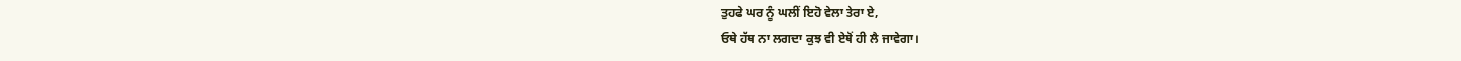ਤੁਹਫੇ ਘਰ ਨੂੰ ਘਲੀਂ ਇਹੋ ਵੇਲਾ ਤੇਰਾ ਏ,
ਓਥੇ ਹੱਥ ਨਾ ਲਗਦਾ ਕੁਝ ਵੀ ਏਥੋਂ ਹੀ ਲੈ ਜਾਵੇਗਾ।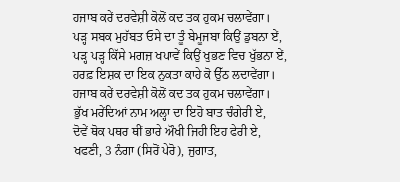ਹਜਾਬ ਕਰੇਂ ਦਰਵੇਸ਼ੀ ਕੋਲੋਂ ਕਦ ਤਕ ਹੁਕਮ ਚਲਾਵੇਂਗਾ।
ਪੜ੍ਹ ਸਬਕ ਮੁਹੱਬਤ ਓਸੇ ਦਾ ਤੂੰ ਬੇਮੂਜਬਾ ਕਿਉਂ ਡੁਬਨਾ ਏਂ,
ਪੜ੍ਹ ਪੜ੍ਹ ਕਿੱਸੇ ਮਗਜ਼ ਖਪਾਵੇਂ ਕਿਉਂ ਖੁਭਣ ਵਿਚ ਖੁੱਭਨਾ ਏਂ,
ਹਰਫ਼ ਇਸ਼ਕ ਦਾ ਇਕ ਨੁਕਤਾ ਕਾਹੇ ਕੋ ਉੱਠ ਲਦਾਵੇਂਗਾ।
ਹਜਾਬ ਕਰੇਂ ਦਰਵੇਸ਼ੀ ਕੋਲੋਂ ਕਦ ਤਕ ਹੁਕਮ ਚਲਾਵੇਂਗਾ।
ਭੁੱਖ ਮਰੇਂਦਿਆਂ ਨਾਮ ਅਲ੍ਹਾ ਦਾ ਇਹੋ ਬਾਤ ਚੰਗੇਰੀ ਏ,
ਦੋਵੇਂ ਥੋਕ ਪਥਰ ਥੀਂ ਭਾਰੇ ਔਖੀ ਜਿਹੀ ਇਹ ਫੇਰੀ ਏ,
ਖਫਣੀ, 3 ਨੰਗਾ (ਸਿਰੋਂ ਪੇਰੋ), ਜੁਗਾਤ,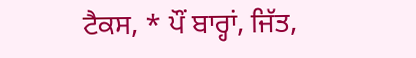ਟੈਕਸ, * ਪੌਂ ਬਾਰ੍ਹਾਂ, ਜਿੱਤ,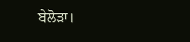ਬੇਲੋੜਾ।